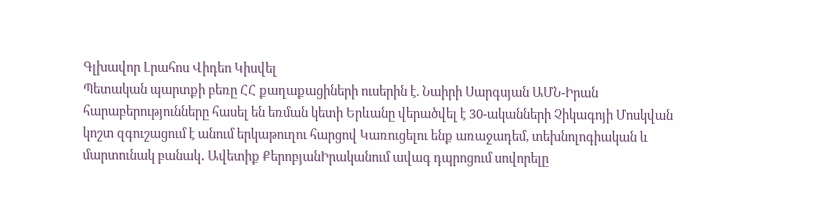Գլխավոր Լրահոս Վիդեո Կիսվել
Պետական պարտքի բեռը ՀՀ քաղաքացիների ուսերին է. Նաիրի Սարգսյան ԱՄՆ-Իրան հարաբերությունները հասել են եռման կետի Երևանը վերածվել է 30-ականների Չիկագոյի Մոսկվան կոշտ զգուշացում է անում երկաթուղու հարցով Կառուցելու ենք առաջադեմ, տեխնոլոգիական և մարտունակ բանակ․ Ավետիք ՔերոբյանԻրականում ավագ դպրոցում սովորելը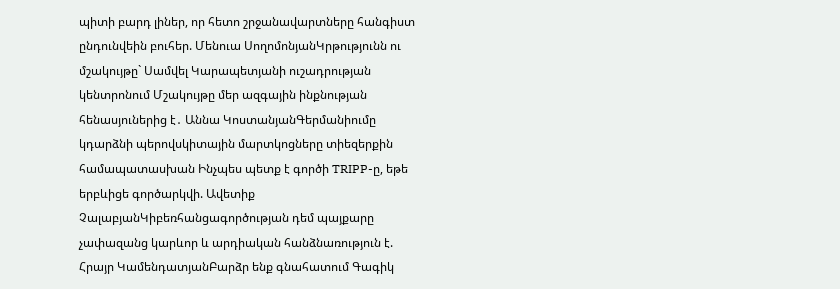պիտի բարդ լիներ, որ հետո շրջանավարտները հանգիստ ընդունվեին բուհեր. Մենուա ՍողոմոնյանԿրթությունն ու մշակույթը` Սամվել Կարապետյանի ուշադրության կենտրոնում Մշակույթը մեր ազգային ինքնության հենասյուներից է․ Աննա ԿոստանյանԳերմանիումը կդարձնի պերովսկիտային մարտկոցները տիեզերքին համապատասխան Ինչպես պետք է գործի TRIPP-ը, եթե երբևիցե գործարկվի. Ավետիք ՉալաբյանԿիբեռհանցագործության դեմ պայքարը չափազանց կարևոր և արդիական հանձնառություն է. Հրայր ԿամենդատյանԲարձր ենք գնահատում Գագիկ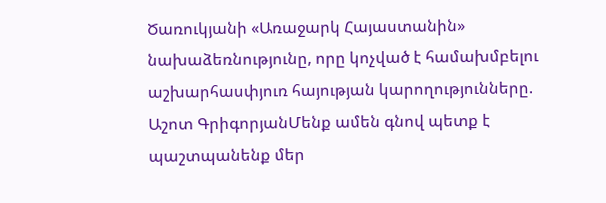Ծառուկյանի «Առաջարկ Հայաստանին» նախաձեռնությունը, որը կոչված է համախմբելու աշխարհասփյուռ հայության կարողությունները. Աշոտ ԳրիգորյանՄենք ամեն գնով պետք է պաշտպանենք մեր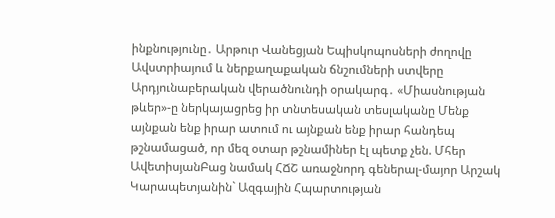ինքնությունը․ Արթուր Վանեցյան Եպիսկոպոսների ժողովը Ավստրիայում և ներքաղաքական ճնշումների ստվերը Արդյունաբերական վերածնունդի օրակարգ․ «Միասնության թևեր»-ը ներկայացրեց իր տնտեսական տեսլականը Մենք այնքան ենք իրար ատում ու այնքան ենք իրար հանդեպ թշնամացած, որ մեզ օտար թշնամիներ էլ պետք չեն. Մհեր ԱվետիսյանԲաց նամակ ՀՃՇ առաջնորդ գեներալ-մայոր Արշակ Կարապետյանին` Ազգային Հպարտության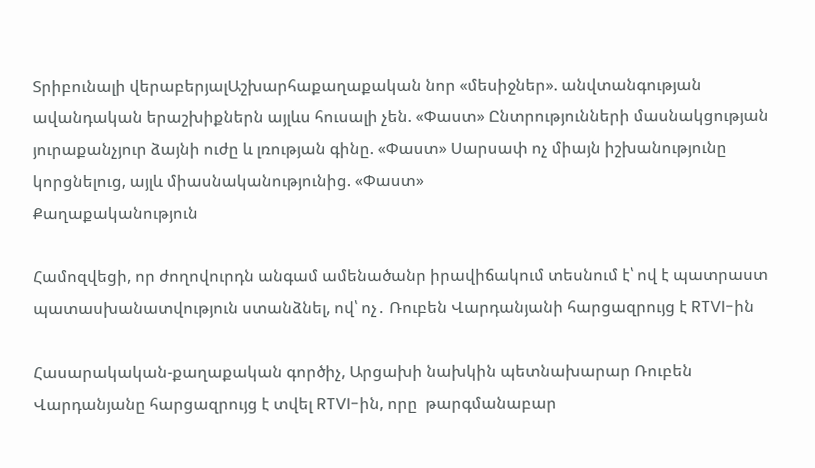Տրիբունալի վերաբերյալԱշխարհաքաղաքական նոր «մեսիջներ». անվտանգության ավանդական երաշխիքներն այլևս հուսալի չեն. «Փաստ» Ընտրությունների մասնակցության յուրաքանչյուր ձայնի ուժը և լռության գինը. «Փաստ» Սարսափ ոչ միայն իշխանությունը կորցնելուց, այլև միասնականությունից. «Փաստ»
Քաղաքականություն

Համոզվեցի, որ ժողովուրդն անգամ ամենածանր իրավիճակում տեսնում է՝ ով է պատրաստ պատասխանատվություն ստանձնել, ով՝ ոչ․ Ռուբեն Վարդանյանի հարցազրույց է RTVI-ին

Հասարակական-քաղաքական գործիչ, Արցախի նախկին պետնախարար Ռուբեն Վարդանյանը հարցազրույց է տվել RTVI-ին, որը  թարգմանաբար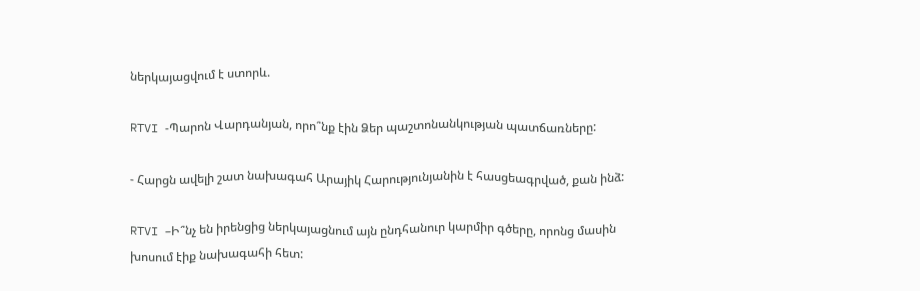ներկայացվում է ստորև.

RTVI -Պարոն Վարդանյան, որո՞նք էին Ձեր պաշտոնանկության պատճառները:

- Հարցն ավելի շատ նախագահ Արայիկ Հարությունյանին է հասցեագրված, քան ինձ:

RTVI –Ի՞նչ են իրենցից ներկայացնում այն ընդհանուր կարմիր գծերը, որոնց մասին խոսում էիք նախագահի հետ: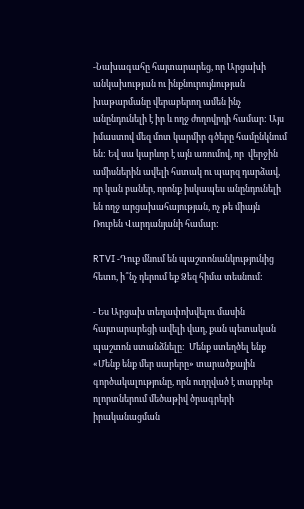-Նախագահը հայտարարեց, որ Արցախի անկախության ու ինքնուրույնության խաթարմանը վերաբերող ամեն ինչ անընդունելի է իր և ողջ ժողովրդի համար: Այս իմաստով մեզ մոտ կարմիր գծերը համընկնում են: Եվ սա կարևոր է այն առումով, որ  վերջին ամիսներին ավելի հստակ ու պարզ դարձավ, որ կան բաներ, որոնք իսկապես անընդունելի են ողջ արցախահայության, ոչ թե միայն Ռուբեն Վարդանյանի համար:

RTVI -Դուք մնում են պաշտոնանկությունից հետո, ի՞նչ դերում եք Ձեզ հիմա տեսնում:

- Ես Արցախ տեղափոխվելու մասին հայտարարեցի ավելի վաղ, քան պետական պաշտոն ստանձնելը:  Մենք ստեղծել ենք «Մենք ենք մեր սարերը» տարածքային գործակալությունը, որն ուղղված է տարբեր ոլորտներում մեծաթիվ ծրագրերի իրականացման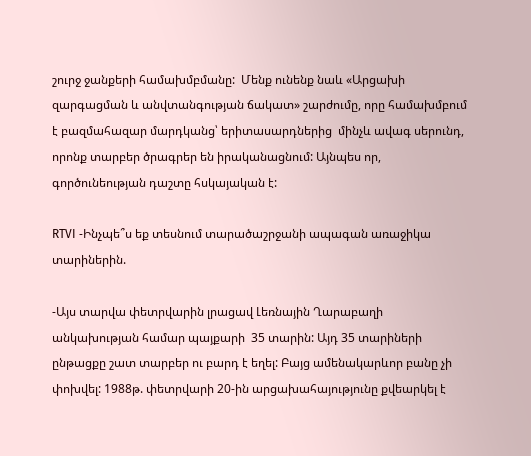շուրջ ջանքերի համախմբմանը:  Մենք ունենք նաև «Արցախի զարգացման և անվտանգության ճակատ» շարժումը, որը համախմբում է բազմահազար մարդկանց՝ երիտասարդներից  մինչև ավագ սերունդ, որոնք տարբեր ծրագրեր են իրականացնում: Այնպես որ, գործունեության դաշտը հսկայական է:

RTVI -Ինչպե՞ս եք տեսնում տարածաշրջանի ապագան առաջիկա տարիներին.

-Այս տարվա փետրվարին լրացավ Լեռնային Ղարաբաղի անկախության համար պայքարի  35 տարին: Այդ 35 տարիների ընթացքը շատ տարբեր ու բարդ է եղել: Բայց ամենակարևոր բանը չի փոխվել: 1988թ. փետրվարի 20-ին արցախահայությունը քվեարկել է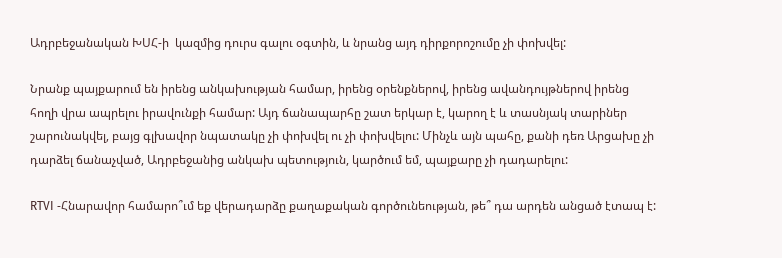Ադրբեջանական ԽՍՀ-ի  կազմից դուրս գալու օգտին, և նրանց այդ դիրքորոշումը չի փոխվել:

Նրանք պայքարում են իրենց անկախության համար, իրենց օրենքներով, իրենց ավանդույթներով իրենց հողի վրա ապրելու իրավունքի համար: Այդ ճանապարհը շատ երկար է, կարող է և տասնյակ տարիներ շարունակվել, բայց գլխավոր նպատակը չի փոխվել ու չի փոխվելու: Մինչև այն պահը, քանի դեռ Արցախը չի դարձել ճանաչված, Ադրբեջանից անկախ պետություն, կարծում եմ, պայքարը չի դադարելու:

RTVI -Հնարավոր համարո՞ւմ եք վերադարձը քաղաքական գործունեության, թե՞ դա արդեն անցած էտապ է: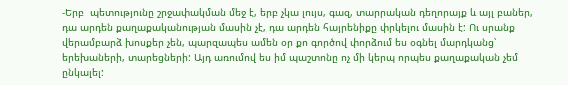-Երբ  պետությունը շրջափակման մեջ է, երբ չկա լույս, գազ, տարրական դեղորայք և այլ բաներ, դա արդեն քաղաքականության մասին չէ, դա արդեն հայրենիքը փրկելու մասին է: Ու սրանք վերամբարձ խոսքեր չեն, պարզապես ամեն օր քո գործով փորձում ես օգնել մարդկանց՝ երեխաների, տարեցների: Այդ առումով ես իմ պաշտոնը ոչ մի կերպ որպես քաղաքական չեմ ընկալել: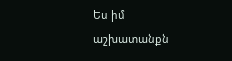Ես իմ աշխատանքն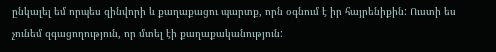ընկալել եմ որպես զինվորի և քաղաքացու պարտք, որն օգնում է իր հայրենիքին: Ուստի ես չունեմ զգացողություն, որ մտել էի քաղաքականություն: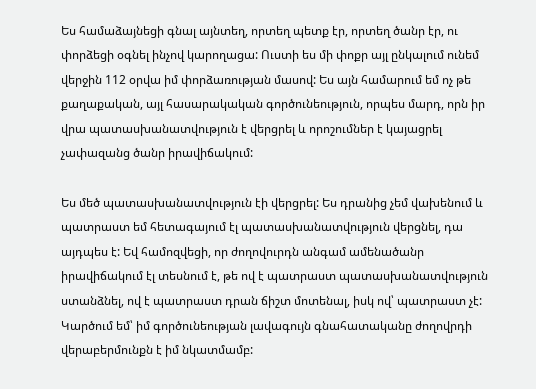Ես համաձայնեցի գնալ այնտեղ, որտեղ պետք էր, որտեղ ծանր էր, ու փորձեցի օգնել ինչով կարողացա: Ուստի ես մի փոքր այլ ընկալում ունեմ վերջին 112 օրվա իմ փորձառության մասով: Ես այն համարում եմ ոչ թե քաղաքական, այլ հասարակական գործունեություն, որպես մարդ, որն իր վրա պատասխանատվություն է վերցրել և որոշումներ է կայացրել չափազանց ծանր իրավիճակում:

Ես մեծ պատասխանատվություն էի վերցրել: Ես դրանից չեմ վախենում և պատրաստ եմ հետագայում էլ պատասխանատվություն վերցնել, դա այդպես է: Եվ համոզվեցի, որ ժողովուրդն անգամ ամենածանր իրավիճակում էլ տեսնում է, թե ով է պատրաստ պատասխանատվություն ստանձնել, ով է պատրաստ դրան ճիշտ մոտենալ, իսկ ով՝ պատրաստ չէ: Կարծում եմ՝ իմ գործունեության լավագույն գնահատականը ժողովրդի վերաբերմունքն է իմ նկատմամբ: